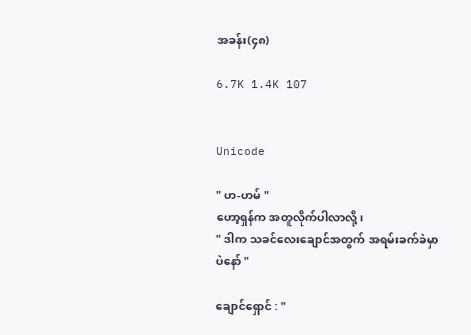အခန်း(၄၈)

6.7K 1.4K 107


Unicode

" ဟ-ဟမ် "
ဟော့ရှန်က အတူလိုက်ပါလာလို့၊
" ဒါက သခင်လေးချောင်အတွက် အရမ်းခက်ခဲမှာပဲနော် "

ချောင်ရှောင် : "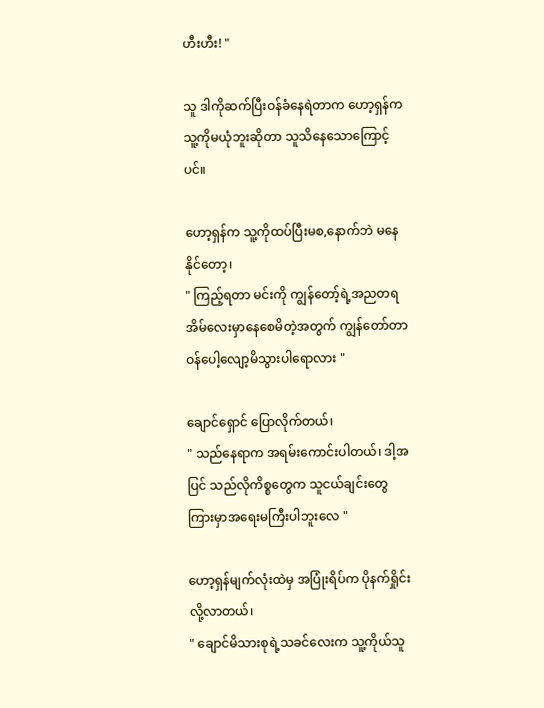ဟီးဟီး! "

သူ ဒါကိုဆက်ပြီးဝန်ခံနေရဲတာက ဟော့ရှန်က သူ့ကိုမယုံဘူးဆိုတာ သူသိနေသောကြောင့်ပင်။

ဟော့ရှန်က သူ့ကိုထပ်ပြီးမစ,နောက်ဘဲ မနေနိုင်တော့၊
" ကြည့်ရတာ မင်းကို ကျွန်တော့်ရဲ့အညတရအိမ်လေးမှာနေစေမိတဲ့အတွက် ကျွန်တော်တာဝန်ပေါ့လျော့မိသွားပါရောလား "

ချောင်ရှောင် ပြောလိုက်တယ်၊
" သည်နေရာက အရမ်းကောင်းပါတယ်၊ ဒါ့အပြင် သည်လိုကိစ္စတွေက သူငယ်ချင်းတွေကြားမှာအရေးမကြီးပါဘူးလေ "

ဟော့ရှန်မျက်လုံးထဲမှ အပြုံးရိပ်က ပိုနက်ရှိုင်းလို့လာတယ်၊
" ချောင်မိသားစုရဲ့သခင်လေးက သူ့ကိုယ်သူ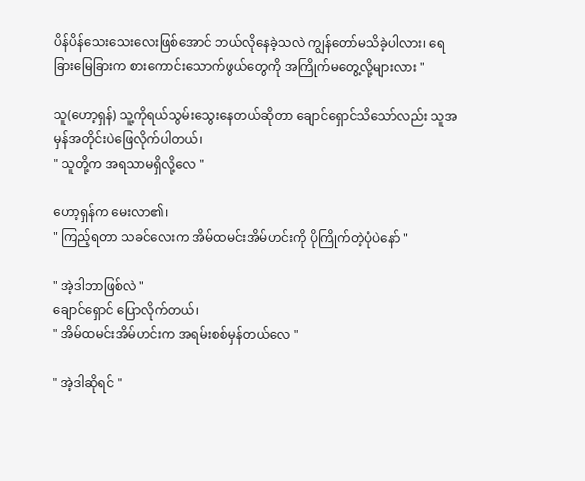ပိန်ပိန်‌သေးသေးလေးဖြစ်အောင် ဘယ်လိုနေခဲ့သလဲ ကျွန်တော်မသိခဲ့ပါလား၊ ရေခြားမြေခြားက စားကောင်းသောက်ဖွယ်တွေကို အကြိုက်မတွေ့လို့များလား "

သူ(ဟော့ရှန်) သူ့ကိုရယ်သွမ်းသွေးနေတယ်ဆိုတာ ချောင်ရှောင်သိသော်လည်း သူအမှန်အတိုင်းပဲဖြေလိုက်ပါတယ်၊
" သူတို့က အရသာမရှိလို့လေ "

ဟော့ရှန်က မေးလာ၏၊
" ကြည့်ရတာ သခင်လေးက အိမ်ထမင်းအိမ်ဟင်းကို ပိုကြိုက်တဲ့ပုံပဲနော် "

" အဲ့ဒါဘာဖြစ်လဲ "
ချောင်ရှောင် ပြောလိုက်တယ်၊
" အိမ်ထမင်းအိမ်ဟင်းက အရမ်းစစ်မှန်တယ်လေ "

" အဲ့ဒါဆိုရင် "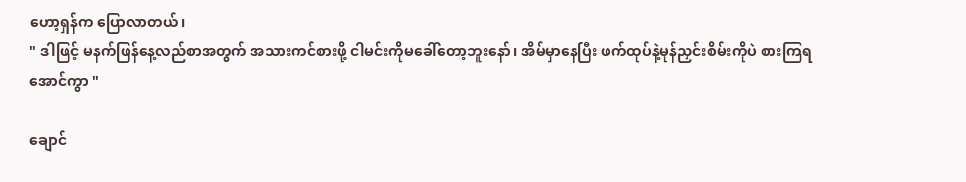ဟော့ရှန်က ပြောလာတယ်၊
" ဒါဖြင့် မနက်ဖြန်နေ့လည်စာအတွက် အသားကင်စားဖို့ ငါမင်းကိုမခေါ်တော့ဘူးနော်၊ အိမ်မှာနေပြီး ဖက်ထုပ်နဲ့မုန်ညှင်းစိမ်းကိုပဲ စားကြရအောင်ကွာ "

ချောင်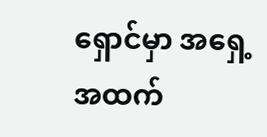ရှောင်မှာ အရှေ့အထက်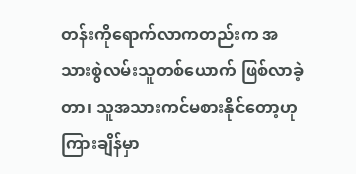တန်းကိုရောက်လာကတည်းက အသားစွဲလမ်းသူတစ်ယောက် ဖြစ်လာခဲ့တာ၊ သူအသားကင်မစားနိုင်တော့ဟု ကြားချိန်မှာ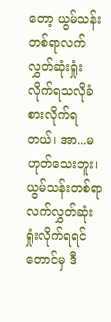တော့ ယွမ်သန်းတစ်ရာလက်လွှတ်ဆုံးရှုံးလိုက်ရသလိုခံစားလိုက်ရတယ်၊ အာ...မဟုတ်သေးဘူး၊ ယွမ်သန်းတစ်ရာလက်လွှတ်ဆုံးရှုံးလိုက်ရရင်တောင်မှ ဒီ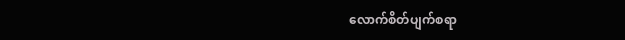လောက်စိတ်ပျက်စရာ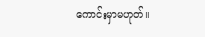ကောင်းမှာမဟုတ်။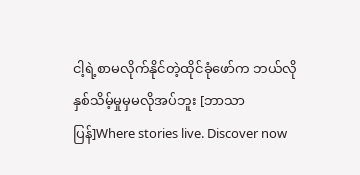ငါ့ရဲ့စာမလိုက်နိုင်တဲ့ထိုင်ခုံဖော်က ဘယ်လိုနှစ်သိမ့်မှုမှမလိုအပ်ဘူး [ဘာသာပြန်]Where stories live. Discover now